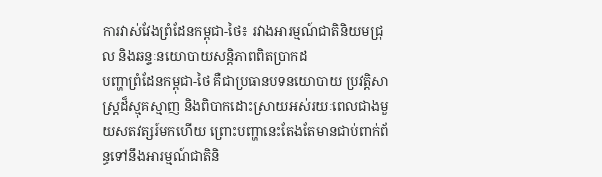ការវាស់វែងព្រំដែនកម្ពុជា-ថៃ៖ រវាងអារម្មណ៍ជាតិនិយមជ្រុល និងឆន្ទៈនយោបាយសន្តិភាពពិតប្រាកដ
បញ្ហាព្រំដែនកម្ពុជា-ថៃ គឺជាប្រធានបទនយោបាយ ប្រវត្តិសាស្ត្រដ៏ស្មុគស្មាញ និងពិបាកដោះស្រាយអស់រយៈពេលជាងមួយសតវត្សរ៍មកហើយ ព្រោះបញ្ហានេះតែងតែមានជាប់ពាក់ព័ន្ធទៅនឹងអារម្មណ៍ជាតិនិ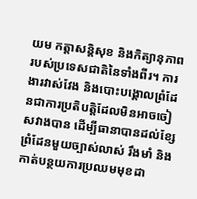យម កត្តាសន្តិសុខ និងកិត្យានុភាពរបស់ប្រទេសជាតិនៃទាំងពីរ។ ការងារវាស់វែង និងបោះបង្គោលព្រំដែនជាការប្រតិបត្តិដែលមិនអាចចៀសវាងបាន ដើម្បីធានាបានដល់ខ្សែព្រំដែនមួយច្បាស់លាស់ រឹងមាំ និងកាត់បន្ថយការប្រឈមមុខដា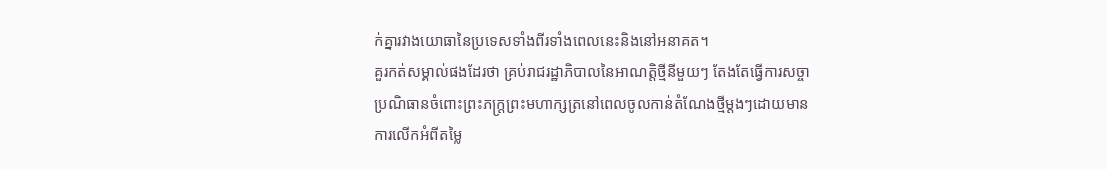ក់គ្នារវាងយោធានៃប្រទេសទាំងពីរទាំងពេលនេះនិងនៅអនាគត។
គួរកត់សម្គាល់ផងដែរថា គ្រប់រាជរដ្ឋាភិបាលនៃអាណត្តិថ្មីនីមួយៗ តែងតែធ្វើការសច្ចាប្រណិធានចំពោះព្រះភក្រ្តព្រះមហាក្សត្រនៅពេលចូលកាន់តំណែងថ្មីម្តងៗដោយមានការលើកអំពីតម្លៃ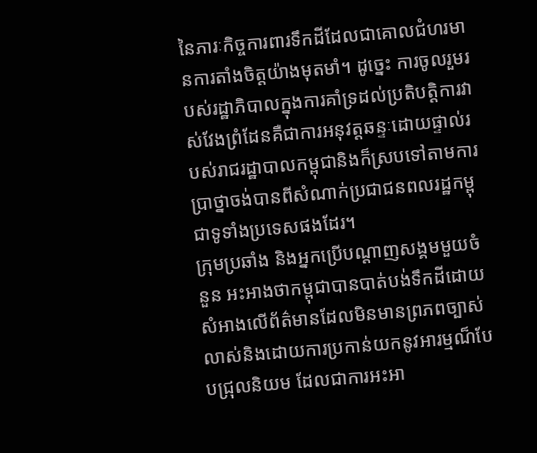នៃភារៈកិច្ចការពារទឹកដីដែលជាគោលជំហរមានការតាំងចិត្តយ៉ាងមុតមាំ។ ដូច្នេះ ការចូលរួមរបស់រដ្ឋាភិបាលក្នុងការគាំទ្រដល់ប្រតិបត្តិការវាស់វែងព្រំដែនគឺជាការអនុវត្តឆន្ទៈដោយផ្ទាល់របស់រាជរដ្ឋាបាលកម្ពុជានិងក៏ស្របទៅតាមការប្រាថ្នាចង់បានពីសំណាក់ប្រជាជនពលរដ្ឋកម្ពុជាទូទាំងប្រទេសផងដែរ។
ក្រុមប្រឆាំង និងអ្នកប្រើបណ្តាញសង្គមមួយចំនួន អះអាងថាកម្ពុជាបានបាត់បង់ទឹកដីដោយសំអាងលើព័ត៌មានដែលមិនមានព្រភពច្បាស់លាស់និងដោយការប្រកាន់យកនូវអារម្មណ៏បែបជ្រុលនិយម ដែលជាការអះអា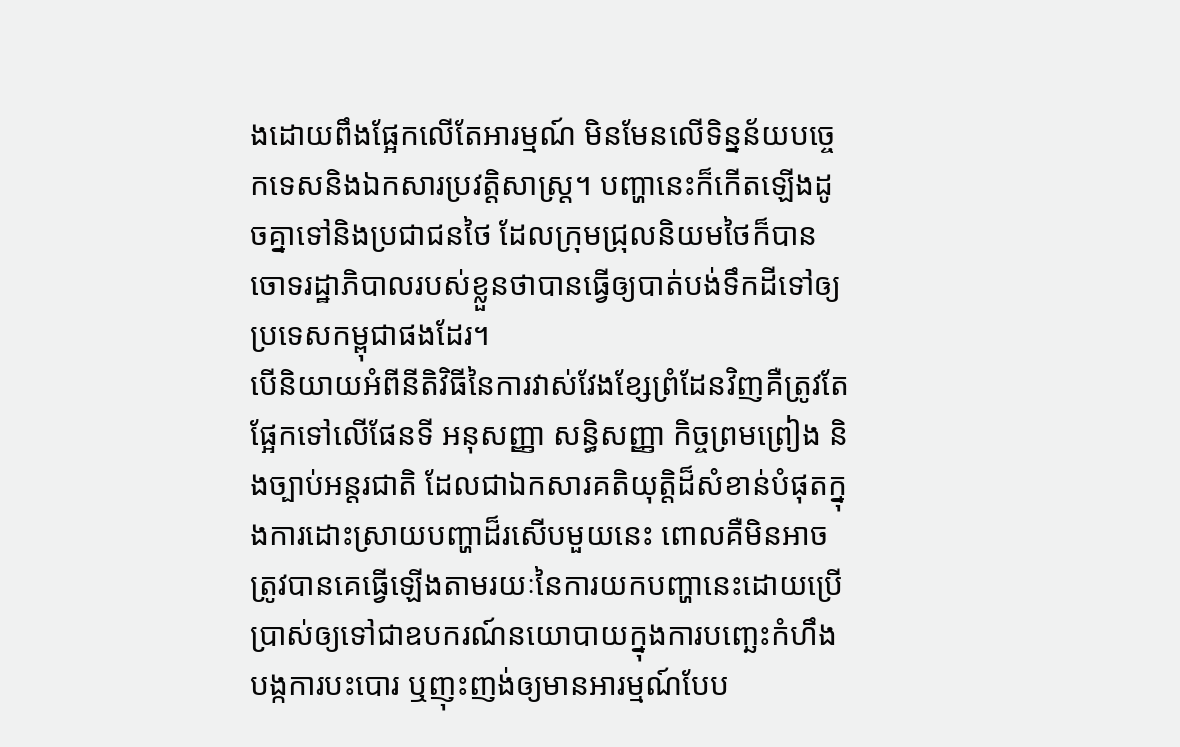ងដោយពឹងផ្អែកលើតែអារម្មណ៍ មិនមែនលើទិន្នន័យបច្ចេកទេសនិងឯកសារប្រវត្តិសាស្ត្រ។ បញ្ហានេះក៏កើតឡើងដូចគ្នាទៅនិងប្រជាជនថៃ ដែលក្រុមជ្រុលនិយមថៃក៏បានចោទរដ្ឋាភិបាលរបស់ខ្លួនថាបានធ្វើឲ្យបាត់បង់ទឹកដីទៅឲ្យប្រទេសកម្ពុជាផងដែរ។
បើនិយាយអំពីនីតិវិធីនៃការវាស់វែងខ្សែព្រំដែនវិញគឺត្រូវតែផ្អែកទៅលើផែនទី អនុសញ្ញា សន្ធិសញ្ញា កិច្ចព្រមព្រៀង និងច្បាប់អន្តរជាតិ ដែលជាឯកសារគតិយុត្តិដ៏សំខាន់បំផុតក្នុងការដោះស្រាយបញ្ហាដ៏រសើបមួយនេះ ពោលគឺមិនអាចត្រូវបានគេធ្វើឡើងតាមរយៈនៃការយកបញ្ហានេះដោយប្រើប្រាស់ឲ្យទៅជាឧបករណ៍នយោបាយក្នុងការបញ្ឆេះកំហឹង បង្កការបះបោរ ឬញុះញង់ឲ្យមានអារម្មណ៍បែប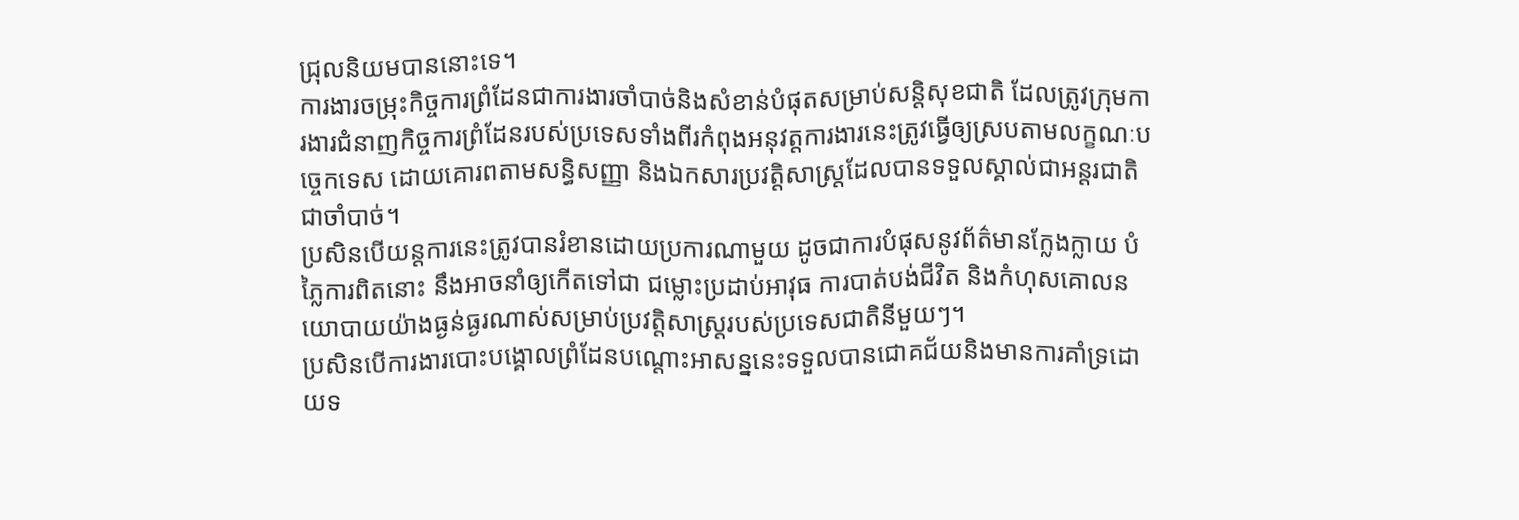ជ្រុលនិយមបាននោះទេ។
ការងារចម្រុះកិច្ចការព្រំដែនជាការងារចាំបាច់និងសំខាន់បំផុតសម្រាប់សន្តិសុខជាតិ ដែលត្រូវក្រុមការងារជំនាញកិច្ចការព្រំដែនរបស់ប្រទេសទាំងពីរកំពុងអនុវត្តការងារនេះត្រូវធ្វើឲ្យស្របតាមលក្ខណៈបច្ចេកទេស ដោយគោរពតាមសន្ធិសញ្ញា និងឯកសារប្រវត្តិសាស្ត្រដែលបានទទួលស្គាល់ជាអន្តរជាតិជាចាំបាច់។
ប្រសិនបើយន្តការនេះត្រូវបានរំខានដោយប្រការណាមួយ ដូចជាការបំផុសនូវព័ត៌មានក្លែងក្លាយ បំភ្លៃការពិតនោះ នឹងអាចនាំឲ្យកើតទៅជា ជម្លោះប្រដាប់អាវុធ ការបាត់បង់ជីវិត និងកំហុសគោលនយោបាយយ៉ាងធ្ងន់ធ្ងរណាស់សម្រាប់ប្រវត្តិសាស្ត្ររបស់ប្រទេសជាតិនីមួយៗ។
ប្រសិនបើការងារបោះបង្គោលព្រំដែនបណ្តោះអាសន្ននេះទទួលបានជោគជ័យនិងមានការគាំទ្រដោយទ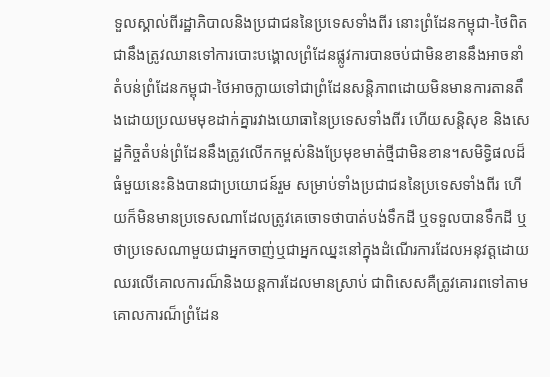ទួលស្គាល់ពីរដ្ឋាភិបាលនិងប្រជាជននៃប្រទេសទាំងពីរ នោះព្រំដែនកម្ពុជា-ថៃពិតជានឹងត្រូវឈានទៅការបោះបង្គោលព្រំដែនផ្លូវការបានចប់ជាមិនខាននឹងអាចនាំតំបន់ព្រំដែនកម្ពុជា-ថៃអាចក្លាយទៅជាព្រំដែនសន្តិភាពដោយមិនមានការតានតឹងដោយប្រឈមមុខដាក់គ្នារវាងយោធានៃប្រទេសទាំងពីរ ហើយសន្តិសុខ និងសេដ្ឋកិច្ចតំបន់ព្រំដែននឹងត្រូវលើកកម្ពស់និងប្រែមុខមាត់ថ្មីជាមិនខាន។សមិទ្ធិផលដ៏ធំមួយនេះនិងបានជាប្រយោជន៍រួម សម្រាប់ទាំងប្រជាជននៃប្រទេសទាំងពីរ ហើយក៏មិនមានប្រទេសណាដែលត្រូវគេចោទថាបាត់បង់ទឹកដី ឬទទួលបានទឹកដី ឬថាប្រទេសណាមួយជាអ្នកចាញ់ឬជាអ្នកឈ្នះនៅក្នុងដំណើរការដែលអនុវត្តដោយឈរលើគោលការណ៏និងយន្តការដែលមានស្រាប់ ជាពិសេសគឺត្រូវគោរពទៅតាមគោលការណ៏ព្រំដែន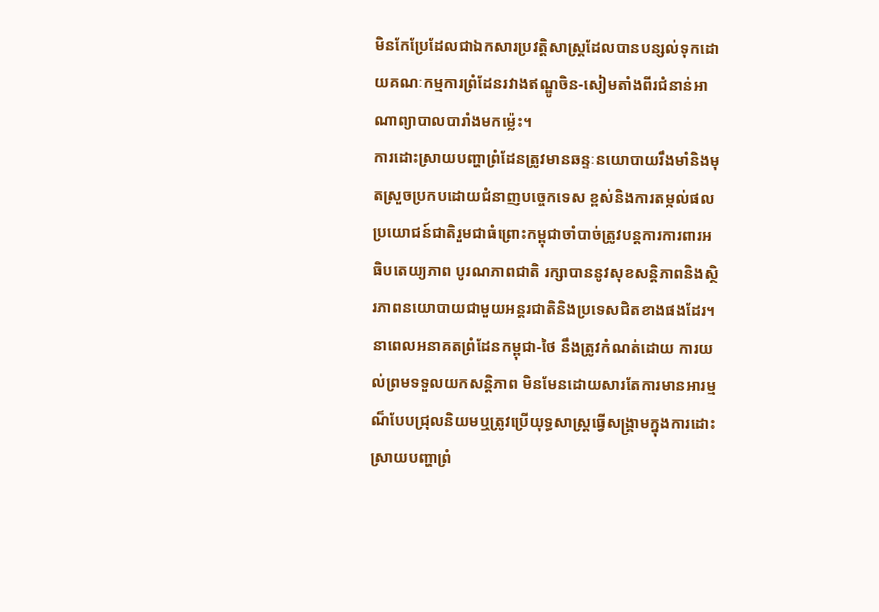មិនកែប្រែដែលជាឯកសារប្រវត្តិសាស្ត្រដែលបានបន្សល់ទុកដោយគណៈកម្មការព្រំដែនរវាងឥណ្ឌូចិន-សៀមតាំងពីរជំនាន់អាណាព្យាបាលបារាំងមកម្ល៉េះ។
ការដោះស្រាយបញ្ហាព្រំដែនត្រូវមានឆន្ទៈនយោបាយរឹងមាំនិងមុតស្រួចប្រកបដោយជំនាញបច្ចេកទេស ខ្ពស់និងការតម្កល់ផលប្រយោជន៍ជាតិរួមជាធំព្រោះកម្ពុជាចាំបាច់ត្រូវបន្តការការពារអធិបតេយ្យភាព បូរណភាពជាតិ រក្សាបាននូវសុខសន្តិភាពនិងស្ថិរភាពនយោបាយជាមួយអន្តរជាតិនិងប្រទេសជិតខាងផងដែរ។ នាពេលអនាគតព្រំដែនកម្ពុជា-ថៃ នឹងត្រូវកំណត់ដោយ ការយល់ព្រមទទួលយកសន្តិភាព មិនមែនដោយសារតែការមានអារម្មណ៏បែបជ្រុលនិយមឬត្រូវប្រើយុទ្ធសាស្ត្រធ្វើសង្គ្រាមក្នុងការដោះស្រាយបញ្ហាព្រំ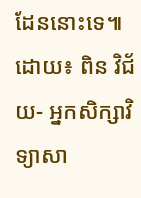ដែននោះទេ៕
ដោយ៖ ពិន វិជ័យ- អ្នកសិក្សាវិទ្យាសា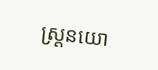ស្ត្រនយោ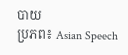បាយ
ប្រភព៖ Asian Speech